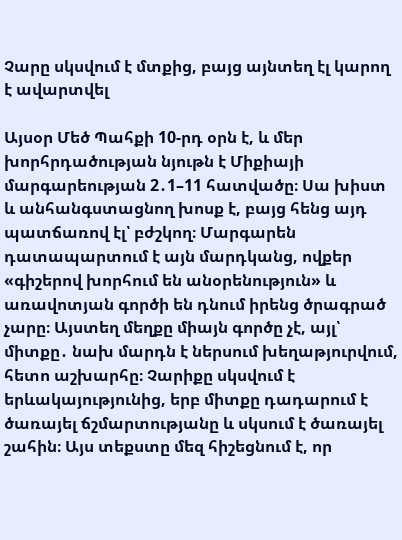Չարը սկսվում է մտքից, բայց այնտեղ էլ կարող է ավարտվել

Այսօր Մեծ Պահքի 10-րդ օրն է, և մեր խորհրդածության նյութն է Միքիայի մարգարեության 2․1–11 հատվածը։ Սա խիստ և անհանգստացնող խոսք է, բայց հենց այդ պատճառով էլ՝ բժշկող։ Մարգարեն դատապարտում է այն մարդկանց, ովքեր «գիշերով խորհում են անօրենություն» և առավոտյան գործի են դնում իրենց ծրագրած չարը։ Այստեղ մեղքը միայն գործը չէ, այլ՝ միտքը․ նախ մարդն է ներսում խեղաթյուրվում, հետո աշխարհը։ Չարիքը սկսվում է երևակայությունից, երբ միտքը դադարում է ծառայել ճշմարտությանը և սկսում է ծառայել շահին։ Այս տեքստը մեզ հիշեցնում է, որ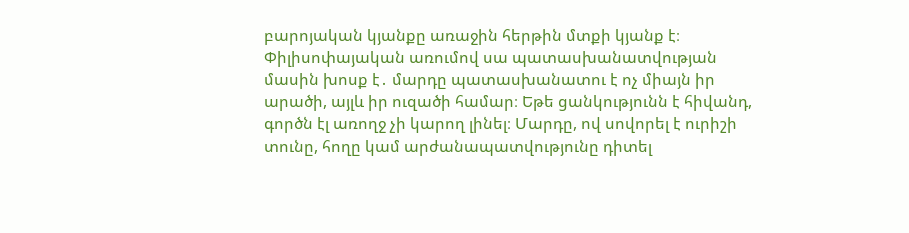բարոյական կյանքը առաջին հերթին մտքի կյանք է։
Փիլիսոփայական առումով սա պատասխանատվության մասին խոսք է․ մարդը պատասխանատու է ոչ միայն իր արածի, այլև իր ուզածի համար։ Եթե ցանկությունն է հիվանդ, գործն էլ առողջ չի կարող լինել։ Մարդը, ով սովորել է ուրիշի տունը, հողը կամ արժանապատվությունը դիտել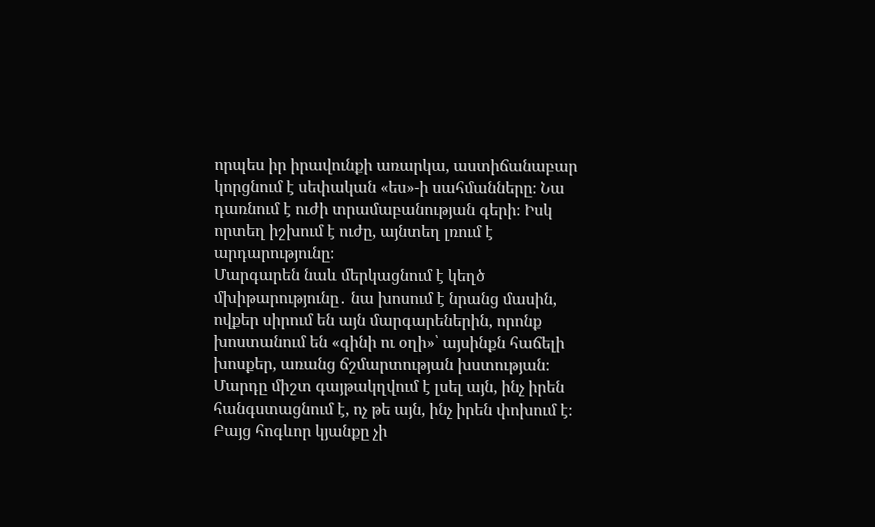որպես իր իրավունքի առարկա, աստիճանաբար կորցնում է սեփական «ես»-ի սահմանները։ Նա դառնում է ուժի տրամաբանության գերի։ Իսկ որտեղ իշխում է ուժը, այնտեղ լռում է արդարությունը։
Մարգարեն նաև մերկացնում է կեղծ մխիթարությունը․ նա խոսում է նրանց մասին, ովքեր սիրում են այն մարգարեներին, որոնք խոստանում են «գինի ու օղի»՝ այսինքն հաճելի խոսքեր, առանց ճշմարտության խստության։ Մարդը միշտ գայթակղվում է լսել այն, ինչ իրեն հանգստացնում է, ոչ թե այն, ինչ իրեն փոխում է։ Բայց հոգևոր կյանքը չի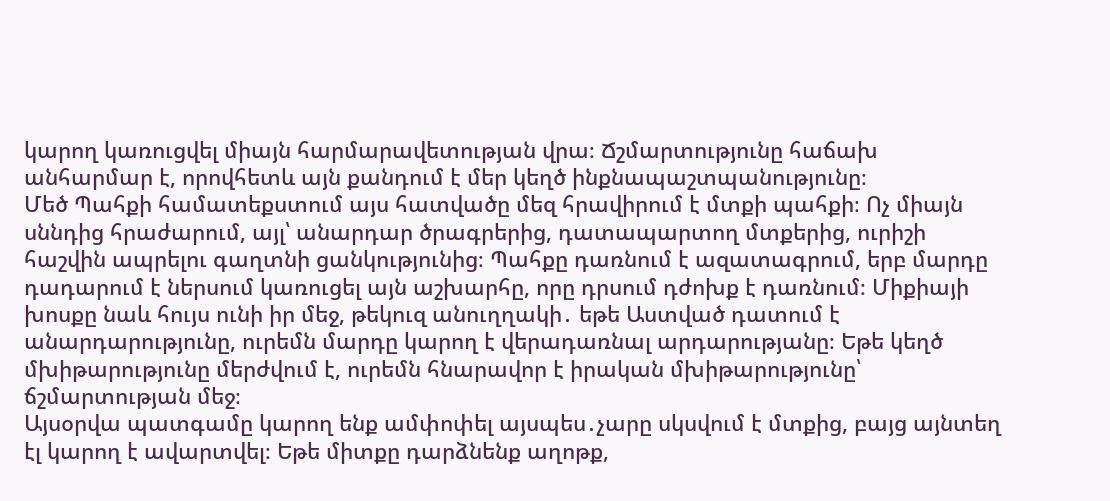կարող կառուցվել միայն հարմարավետության վրա։ Ճշմարտությունը հաճախ անհարմար է, որովհետև այն քանդում է մեր կեղծ ինքնապաշտպանությունը։
Մեծ Պահքի համատեքստում այս հատվածը մեզ հրավիրում է մտքի պահքի։ Ոչ միայն սննդից հրաժարում, այլ՝ անարդար ծրագրերից, դատապարտող մտքերից, ուրիշի հաշվին ապրելու գաղտնի ցանկությունից։ Պահքը դառնում է ազատագրում, երբ մարդը դադարում է ներսում կառուցել այն աշխարհը, որը դրսում դժոխք է դառնում։ Միքիայի խոսքը նաև հույս ունի իր մեջ, թեկուզ անուղղակի․ եթե Աստված դատում է անարդարությունը, ուրեմն մարդը կարող է վերադառնալ արդարությանը։ Եթե կեղծ մխիթարությունը մերժվում է, ուրեմն հնարավոր է իրական մխիթարությունը՝ ճշմարտության մեջ։
Այսօրվա պատգամը կարող ենք ամփոփել այսպես․չարը սկսվում է մտքից, բայց այնտեղ էլ կարող է ավարտվել։ Եթե միտքը դարձնենք աղոթք,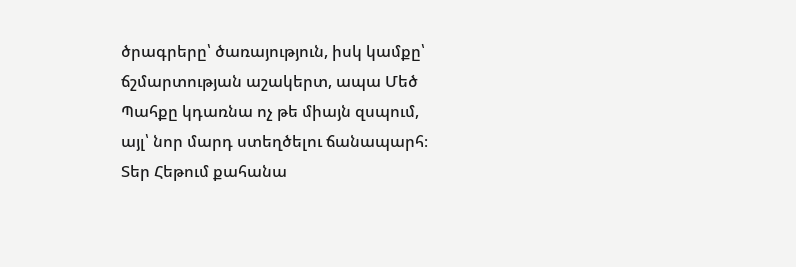ծրագրերը՝ ծառայություն, իսկ կամքը՝ ճշմարտության աշակերտ, ապա Մեծ Պահքը կդառնա ոչ թե միայն զսպում, այլ՝ նոր մարդ ստեղծելու ճանապարհ։
Տեր Հեթում քահանա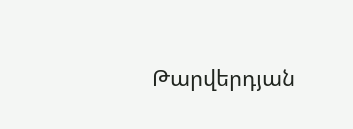Թարվերդյան